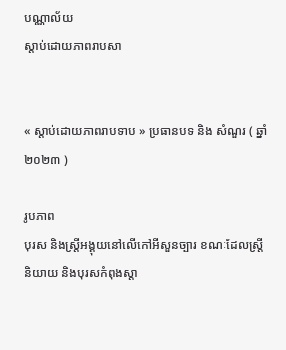បណ្ណាល័យ
ស្តាប់ដោយភាពរាបសា


« ស្តាប់ដោយភាពរាបទាប » ប្រធានបទ និង សំណួរ ( ឆ្នាំ ២០២៣ )

រូបភាព
បុរស និងស្ត្រីអង្គុយនៅលើកៅអីសួនច្បារ ខណៈដែលស្ត្រីនិយាយ និងបុរសកំពុងស្តា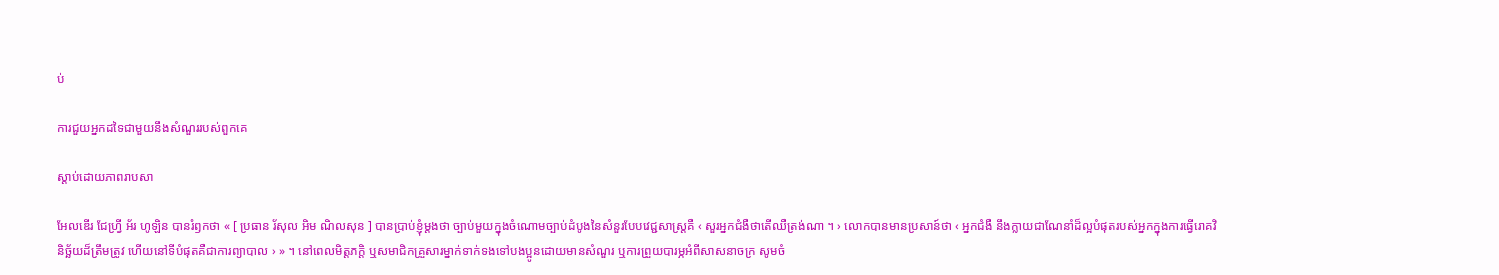ប់

ការជួយអ្នកដទៃជាមួយនឹងសំណួររបស់ពួកគេ

ស្តាប់ដោយភាពរាបសា

អែលឌើរ ជែហ្វ្រី អ័រ ហូឡិន បានរំឭកថា « [ ប្រធាន រ័សុល អិម ណិលសុន ] បានប្រាប់ខ្ញុំម្តងថា ច្បាប់មួយក្នុងចំណោមច្បាប់ដំបូងនៃសំនួរបែបវេជ្ជសាស្ត្រគឺ ‹ សួរអ្នកជំងឺថាតើឈឺត្រង់ណា ។ › លោកបានមានប្រសាន៍ថា ‹ អ្នកជំងឺ នឹងក្លាយជាណែនាំដ៏ល្អបំផុតរបស់អ្នកក្នុងការធ្វើរោគវិនិច្ឆ័យដ៏ត្រឹមត្រូវ ហើយនៅទីបំផុតគឺជាការព្យាបាល › » ។ នៅពេលមិត្តភក្តិ ឬសមាជិកគ្រួសារម្នាក់ទាក់ទងទៅបងប្អូនដោយមានសំណួរ ឬការព្រួយបារម្ភអំពីសាសនាចក្រ សូមចំ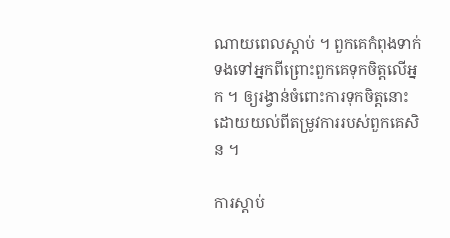ណាយពេលស្តាប់ ។ ពួកគេកំពុងទាក់ទងទៅអ្នកពីព្រោះពួកគេទុកចិត្តលើអ្នក ។ ឲ្យរង្វាន់ចំពោះការទុកចិត្តនោះដោយយល់ពីតម្រូវការរបស់ពួកគេសិន ។

ការស្តាប់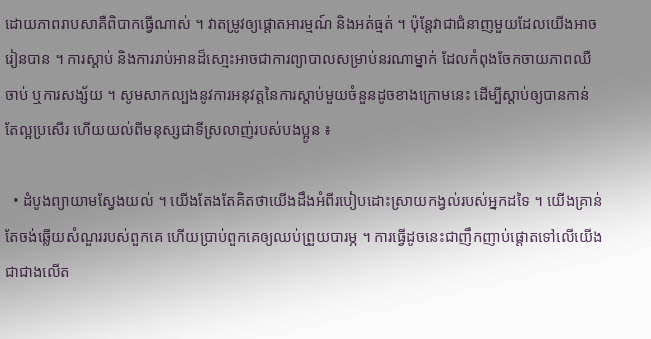ដោយភាពរាបសាគឺពិបាកធ្វើណាស់ ។ វាតម្រូវឲ្យផ្តោតអារម្មណ៍ និងអត់ធ្មត់ ។ ប៉ុន្តែវាជាជំនាញមួយដែលយើងអាចរៀនបាន ។ ការស្ដាប់ និងការរាប់អានដ៏សោ្មះអាចជាការព្យាបាលសម្រាប់នរណាម្នាក់ ដែលកំពុងចែកចាយភាពឈឺចាប់ ឬការសង្ស័យ ។ សូមសាកល្បងនូវការអនុវត្តនៃការស្តាប់មួយចំនួនដូចខាងក្រោមនេះ ដើម្បីស្តាប់ឲ្យបានកាន់តែល្អប្រសើរ ហើយយល់ពីមនុស្សជាទីស្រលាញ់របស់បងប្អូន ៖

  • ដំបូងព្យាយាមស្វែងយល់ ។ យើងតែងតែគិតថាយើងដឹងអំពីរបៀបដោះស្រាយកង្វល់របស់អ្នកដទៃ ។ យើងគ្រាន់តែចង់ឆ្លើយសំណួររបស់ពួកគេ ហើយប្រាប់ពួកគេឲ្យឈប់ព្រួយបារម្ភ ។ ការធ្វើដូចនេះជាញឹកញាប់ផ្តោតទៅលើយើងជាជាងលើត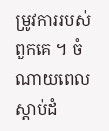ម្រូវការរបស់ពួកគេ ។ ចំណាយពេលស្តាប់ដំ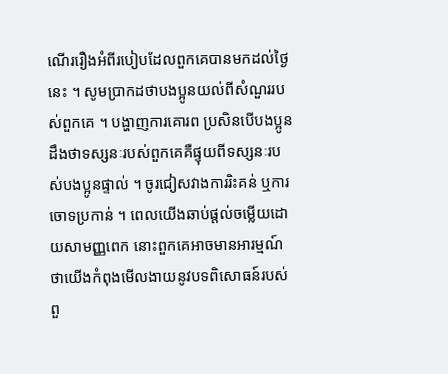ណើររឿងអំពីរបៀបដែលពួកគេបានមកដល់ថ្ងៃនេះ ។ សូមប្រាកដថាបងប្អូនយល់ពីសំណួររបស់ពួកគេ ។ បង្ហាញការគោរព ប្រសិនបើបងប្អូនដឹងថាទស្សនៈរបស់ពួកគេគឺផ្ទុយពីទស្សនៈរបស់បងប្អូនផ្ទាល់ ។ ចូរជៀសវាងការរិះគន់ ឬការចោទប្រកាន់ ។ ពេលយើងឆាប់ផ្ដល់ចម្លើយដោយសាមញ្ញពេក នោះពួកគេអាចមានអារម្មណ៍ថាយើងកំពុងមើលងាយនូវបទពិសោធន៍របស់ពួ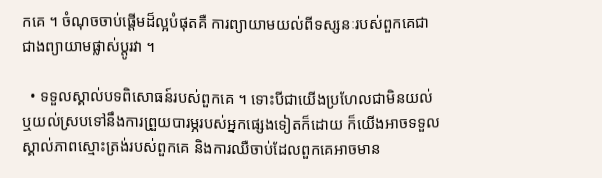កគេ ។ ចំណុចចាប់ផ្ដើមដ៏ល្អបំផុតគឺ ការព្យាយាមយល់ពីទស្សនៈរបស់ពួកគេជាជាងព្យាយាមផ្លាស់ប្តូរវា ។

  • ទទួលស្គាល់បទពិសោធន៍របស់ពួកគេ ។ ទោះបីជាយើងប្រហែលជាមិនយល់ ឬយល់ស្របទៅនឹងការព្រួយបារម្ភរបស់អ្នកផ្សេងទៀតក៏ដោយ ក៏យើងអាចទទួលស្គាល់ភាពស្មោះត្រង់របស់ពួកគេ និងការឈឺចាប់ដែលពួកគេអាចមាន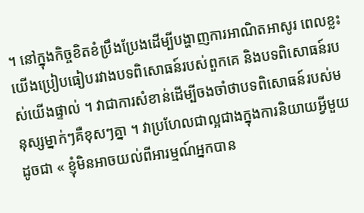។ នៅក្នុងកិច្ចខិតខំប្រឹងប្រែងដើម្បីបង្ហាញការអាណិតអាសូរ ពេលខ្លះយើងប្រៀបធៀបរវាងបទពិសោធន៍របស់ពួកគេ និងបទពិសោធន៍របស់យើងផ្ទាល់ ។ វាជាការសំខាន់ដើម្បីចងចាំថាបទពិសោធន៍របស់មនុស្សម្នាក់ៗគឺខុសៗគ្នា ។ វាប្រហែលជាល្អជាងក្នុងការនិយាយអ្វីមួយដូចជា « ខ្ញុំមិនអាចយល់ពីអារម្មណ៍អ្នកបាន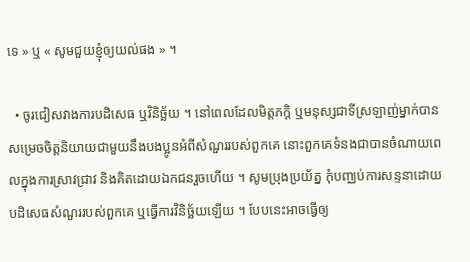ទេ » ឬ « សូមជួយខ្ញុំឲ្យយល់ផង » ។

  • ចូរជៀសវាងការបដិសេធ ឬវិនិច្ឆ័យ ។ នៅពេលដែលមិត្តភក្តិ ឬមនុស្សជាទីស្រឡាញ់ម្នាក់បានសម្រេចចិត្តនិយាយជាមួយនឹងបងប្អូនអំពីសំណួររបស់ពួកគេ នោះពួកគេទំនងជាបានចំណាយពេលក្នុងការស្រាវជ្រាវ និងគិតដោយឯកជនរួចហើយ ។ សូមប្រុងប្រយ័ត្ន កុំបញ្ឈប់ការសន្ទនាដោយបដិសេធសំណួររបស់ពួកគេ ឬធ្វើការវិនិច្ឆ័យឡើយ ។ បែបនេះអាចធ្វើឲ្យ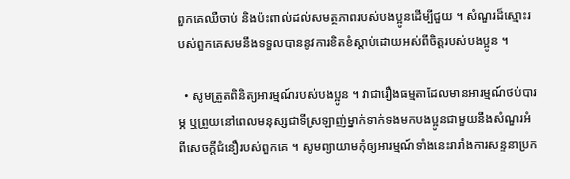ពួកគេឈឺចាប់ និងប៉ះពាល់ដល់សមត្ថភាពរបស់បងប្អូនដើម្បីជួយ ។ សំណួរដ៏ស្មោះរបស់ពួកគេសមនឹងទទួលបាននូវការខិតខំស្តាប់ដោយអស់ពីចិត្តរបស់បងប្អូន ។

  • សូមត្រួតពិនិត្យអារម្មណ៍របស់បងប្អូន ។ វាជារឿងធម្មតាដែលមានអារម្មណ៍ថប់បារម្ភ ឬព្រួយនៅពេលមនុស្សជាទីស្រឡាញ់ម្នាក់ទាក់ទងមកបងប្អូនជាមួយនឹងសំណួរអំពីសេចក្តីជំនឿរបស់ពួកគេ ។ សូមព្យាយាមកុំឲ្យអារម្មណ៍ទាំងនេះរារាំងការសន្ទនាប្រក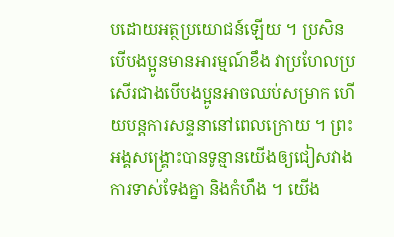បដោយអត្ថប្រយោជន៍ឡើយ ។ ប្រសិនបើបងប្អូនមានអារម្មណ៍ខឹង វាប្រហែលប្រសើរជាងបើបងប្អូនអាចឈប់សម្រាក ហើយបន្តការសន្ទនានៅពេលក្រោយ ។ ព្រះអង្គសង្រ្គោះបានទូន្មានយើងឲ្យជៀសវាងការទាស់ទែងគ្នា និងកំហឹង ។ យើង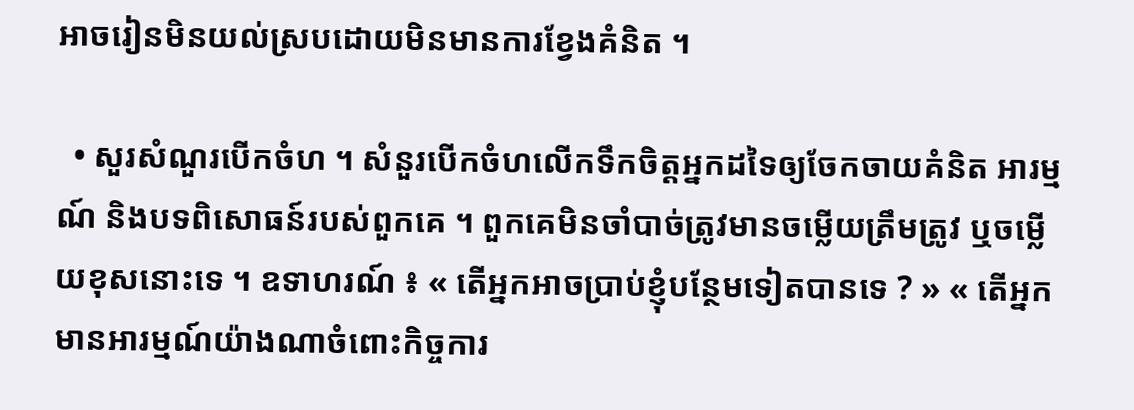អាចរៀនមិនយល់ស្របដោយមិនមានការខ្វែងគំនិត ។

  • សួរសំណួរបើកចំហ ។ សំនួរបើកចំហលើកទឹកចិត្តអ្នកដទៃឲ្យចែកចាយគំនិត អារម្មណ៍ និងបទពិសោធន៍របស់ពួកគេ ។ ពួកគេមិនចាំបាច់ត្រូវមានចម្លើយត្រឹមត្រូវ ឬចម្លើយខុសនោះទេ ។ ឧទាហរណ៍ ៖ « តើអ្នកអាចប្រាប់ខ្ញុំបន្ថែមទៀតបានទេ ? » « តើអ្នកមានអារម្មណ៍យ៉ាងណាចំពោះកិច្ចការ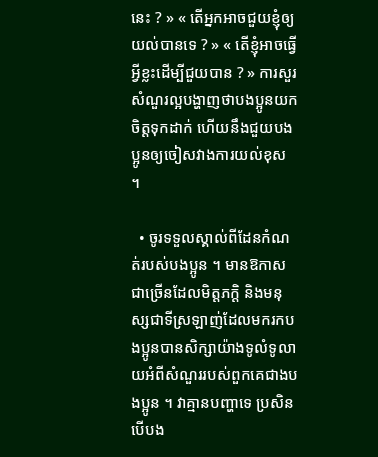នេះ ? » « តើអ្នកអាចជួយខ្ញុំឲ្យយល់បានទេ ? » « តើខ្ញុំអាចធ្វើអ្វីខ្លះដើម្បីជួយបាន ? » ការសួរសំណួរល្អបង្ហាញថាបងប្អូនយកចិត្តទុកដាក់ ហើយនឹងជួយបងប្អូនឲ្យចៀសវាងការយល់ខុស ។

  • ចូរទទួលស្គាល់ពីដែនកំណត់របស់បងប្អូន ។ មានឱកាសជាច្រើនដែលមិត្តភក្តិ និងមនុស្សជាទីស្រឡាញ់ដែលមករកបងប្អូនបានសិក្សាយ៉ាងទូលំទូលាយអំពីសំណួររបស់ពួកគេជាងបងប្អូន ។ វាគ្មានបញ្ហាទេ ប្រសិនបើបង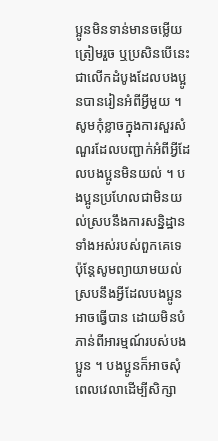ប្អូនមិនទាន់មានចម្លើយត្រៀមរួច ឬប្រសិនបើនេះជាលើកដំបូងដែលបងប្អូនបានរៀនអំពីអ្វីមួយ ។ សូមកុំខ្លាចក្នុងការសួរសំណួរដែលបញ្ជាក់អំពីអ្វីដែលបងប្អូនមិនយល់ ។ បងប្អូនប្រហែលជាមិនយល់ស្របនឹងការសន្និដ្ឋានទាំងអស់របស់ពួកគេទេ ប៉ុន្តែសូមព្យាយាមយល់ស្របនឹងអ្វីដែលបងប្អូនអាចធ្វើបាន ដោយមិនបំភាន់ពីអារម្មណ៍របស់បងប្អូន ។ បងប្អូនក៏អាចសុំពេលវេលាដើម្បីសិក្សា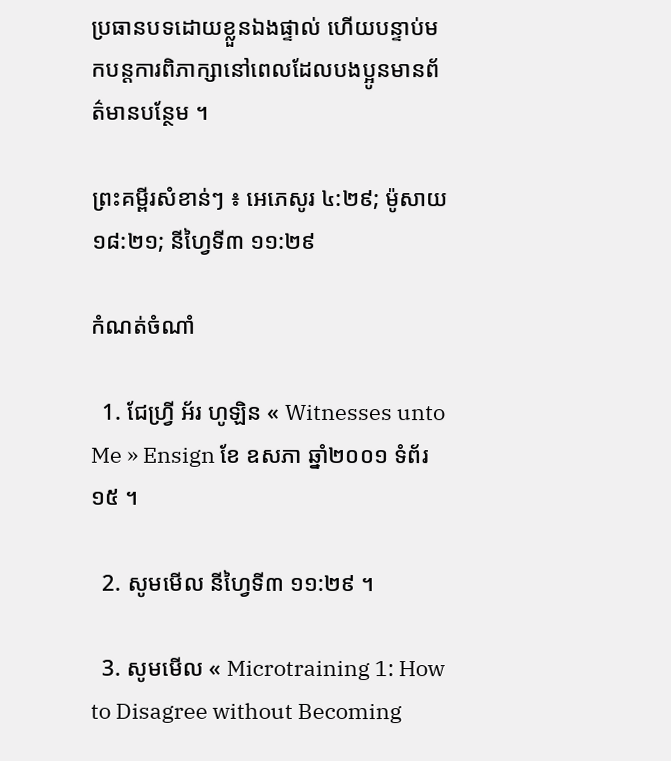ប្រធានបទដោយខ្លួនឯងផ្ទាល់ ហើយបន្ទាប់មកបន្តការពិភាក្សានៅពេលដែលបងប្អូនមានព័ត៌មានបន្ថែម ។

ព្រះគម្ពីរសំខាន់ៗ ៖ អេភេសូរ ៤:២៩; ម៉ូសាយ ១៨:២១; នីហ្វៃទី៣ ១១:២៩

កំណត់ចំណាំ

  1. ជែហ្វ្រី អ័រ ហូឡិន « Witnesses unto Me » Ensign ខែ ឧសភា ឆ្នាំ២០០១ ទំព័រ ១៥ ។

  2. សូមមើល នីហ្វៃទី៣ ១១:២៩ ។

  3. សូមមើល « Microtraining 1: How to Disagree without Becoming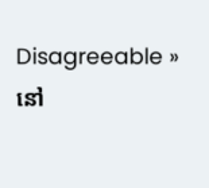Disagreeable » នៅ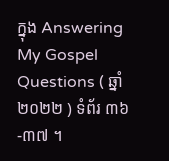ក្នុង Answering My Gospel Questions ( ឆ្នាំ ២០២២ ) ទំព័រ ៣៦-៣៧ ។